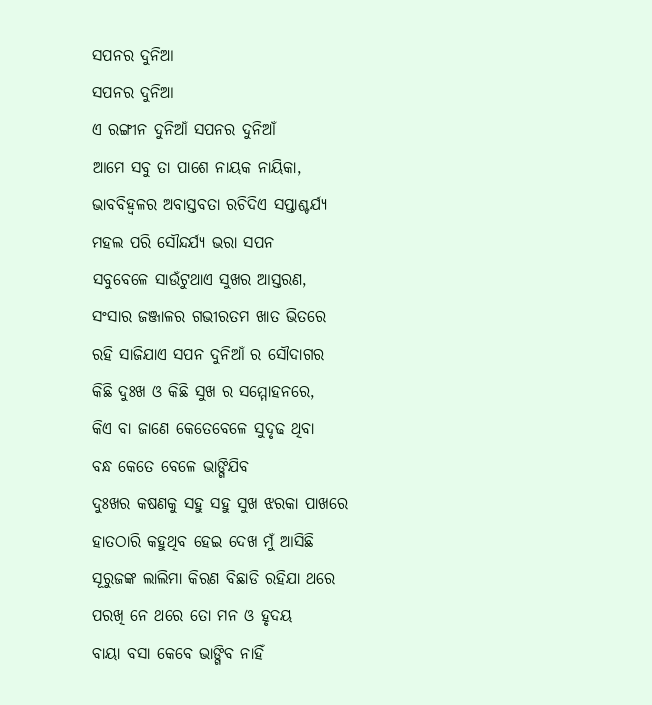ସପନର ଦୁନିଆ
ସପନର ଦୁନିଆ
ଏ ରଙ୍ଗୀନ ଦୁନିଆଁ ସପନର ଦୁନିଆଁ
ଆମେ ସବୁ ତା ପାଶେ ନାୟକ ନାୟିକା,
ଭାବବିହ୍ୱଳର ଅବାସ୍ତବତା ରଚିଦିଏ ସପ୍ତାଶ୍ଚର୍ଯ୍ୟ
ମହଲ ପରି ସୌନ୍ଦର୍ଯ୍ୟ ଭରା ସପନ
ସବୁବେଳେ ସାଉଁଟୁଥାଏ ସୁଖର ଆସ୍ତରଣ,
ସଂସାର ଜଞ୍ଜାଳର ଗଭୀରତମ ଖାତ ଭିତରେ
ରହି ସାଜିଯାଏ ସପନ ଦୁନିଆଁ ର ସୌଦାଗର
କିଛି ଦୁଃଖ ଓ କିଛି ସୁଖ ର ସମ୍ମୋହନରେ,
କିଏ ବା ଜାଣେ କେତେବେଳେ ସୁଦୃଢ ଥିବା
ବନ୍ଧ କେତେ ବେଳେ ଭାଙ୍ଗିଯିବ
ଦୁଃଖର କଷଣକୁ ସହୁ ସହୁ ସୁଖ ଝରକା ପାଖରେ
ହାତଠାରି କହୁଥିବ ହେଇ ଦେଖ ମୁଁ ଆସିଛି
ସୂରୁଜଙ୍କ ଲାଲିମା କିରଣ ବିଛାଡି ରହିଯା ଥରେ
ପରଖି ନେ ଥରେ ତୋ ମନ ଓ ହୃଦୟ
ବାୟା ବସା କେବେ ଭାଙ୍ଗିବ ନାହିଁ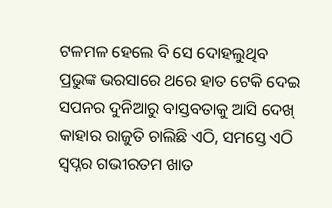ଟଳମଳ ହେଲେ ବି ସେ ଦୋହଲୁଥିବ
ପ୍ରଭୁଙ୍କ ଭରସାରେ ଥରେ ହାତ ଟେକି ଦେଇ
ସପନର ଦୁନିଆରୁ ବାସ୍ତବତାକୁ ଆସି ଦେଖ୍
କାହାର ରାଜୁତି ଚାଲିଛି ଏଠି, ସମସ୍ତେ ଏଠି
ସ୍ବପ୍ନର ଗଭୀରତମ ଖାତ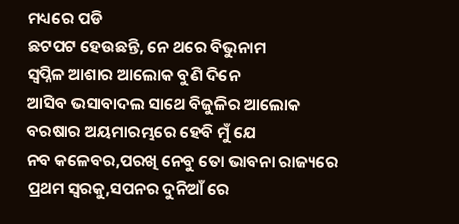ମଧ୍ୟରେ ପଡି
ଛଟପଟ ହେଉଛନ୍ତି, ନେ ଥରେ ବିଭୁନାମ
ସ୍ବପ୍ନିଳ ଆଶାର ଆଲୋକ ବୁଣି ଦିନେ
ଆସିବ ଭସାବାଦଲ ସାଥେ ବିଜୁଳିର ଆଲୋକ
ବରଷାର ଅୟମାରମ୍ଭରେ ହେବି ମୁଁ ଯେ
ନବ କଳେବର,ପରଖି ନେବୁ ତୋ ଭାବନା ରାଜ୍ୟରେ
ପ୍ରଥମ ସ୍ବରକୁ,ସପନର ଦୁନିଆଁ ରେ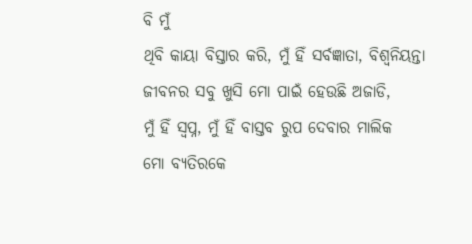ବି ମୁଁ
ଥିବି କାୟା ବିସ୍ତାର କରି, ମୁଁ ହିଁ ସର୍ବଜ୍ଞାତା, ବିଶ୍ଵନିୟନ୍ତା
ଜୀବନର ସବୁ ଖୁସି ମୋ ପାଇଁ ହେଉଛି ଅଜାଡି,
ମୁଁ ହିଁ ସ୍ବପ୍ନ, ମୁଁ ହିଁ ବାସ୍ତବ ରୁପ ଦେବାର ମାଲିକ
ମୋ ବ୍ୟତିରକେ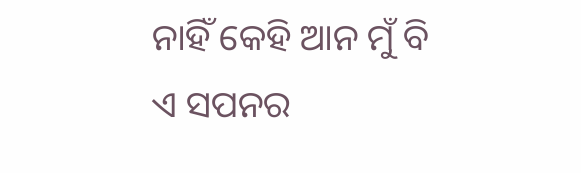ନାହିଁ କେହି ଆନ ମୁଁ ବି
ଏ ସପନର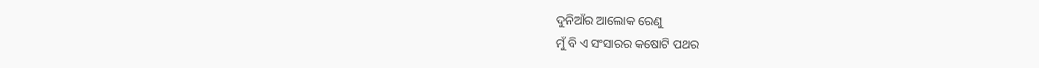ଦୁନିଆଁର ଆଲୋକ ରେଣୁ
ମୁଁ ବି ଏ ସଂସାରର କଷୋଟି ପଥର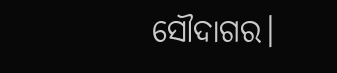ସୌଦାଗର।